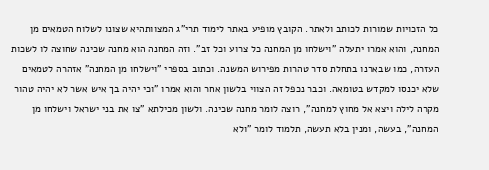כל הזכויות שמורות לכותב ולאתר. הקובץ מופיע באתר לימוד תרי"ג המצוותהיא שצונו לשלוח הטמאים מן המחנה, והוא אמרו יתעלה "וישלחו מן המחנה כל צרוע וכל זב". וזה המחנה הוא מחנה שכינה שחוצה לו לשכות העזרה, כמו שבארנו בתחלת סדר טהרות מפירוש המשנה. וכתוב בספרי "וישלחו מן המחנה" אזהרה לטמאים שלא יכנסו למקדש בטומאה. וכבר נכפל זה הצווי בלשון אחר והוא אמרו "וכי יהיה בך איש אשר לא יהיה טהור מקרה לילה ויצא אל מחוץ למחנה", רוצה לומר מחנה שכינה. ולשון מכילתא "צו את בני ישראל וישלחו מן המחנה", בעשה, ומנין בלא תעשה, תלמוד לומר "ולא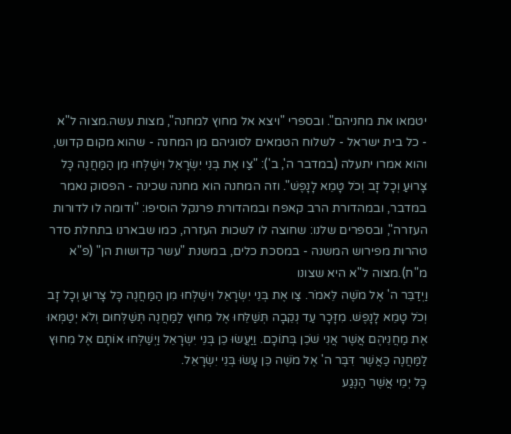יטמאו את מחניהם". ובספרי "ויצא אל מחוץ למחנה", מצות עשה.מצוה ל"א
- כל בית ישראל - לשלוח הטמאים לסוגיהם מן המחנה - שהוא מקום קדוש, והוא אמרו יתעלה (במדבר ה', ב'): "צַו אֶת בְּנֵי יִשְׂרָאֵל וִישַׁלְּחוּ מִן הַמַּחֲנֶה כָּל צָרוּעַ וְכָל זָב וְכֹל טָמֵא לָנָפֶשׁ". וזה המחנה הוא מחנה שכינה - הפסוק נאמר במדבר, ובמהדורת הרב קאפח ובמהדורת פרנקל הוסיפו: "ודומה לו לדורות העזרה", ובספרים שלנו: שחוצה לו לשכות העזרה, כמו שבארנו בתחלת סדר טהרות מפירוש המשנה - במסכת כלים, במשנת "עשר קדושות הן" (פ"א מ"ח).מצוה ל"א היא שצונו
וַיְדַבֵּר ה' אֶל מֹשֶׁה לֵּאמֹר. צַו אֶת בְּנֵי יִשְׂרָאֵל וִישַׁלְּחוּ מִן הַמַּחֲנֶה כָּל צָרוּעַ וְכָל זָב וְכֹל טָמֵא לָנָפֶשׁ. מִזָּכָר עַד נְקֵבָה תְּשַׁלֵּחוּ אֶל מִחוּץ לַמַּחֲנֶה תְּשַׁלְּחוּם וְלֹא יְטַמְּאוּ אֶת מַחֲנֵיהֶם אֲשֶׁר אֲנִי שֹׁכֵן בְּתוֹכָם. וַיַּעֲשׂוּ כֵן בְּנֵי יִשְׂרָאֵל וַיְשַׁלְּחוּ אוֹתָם אֶל מִחוּץ לַמַּחֲנֶה כַּאֲשֶׁר דִּבֶּר ה' אֶל מֹשֶׁה כֵּן עָשׂוּ בְּנֵי יִשְׂרָאֵל.
כָּל יְמֵי אֲשֶׁר הַנֶּגַע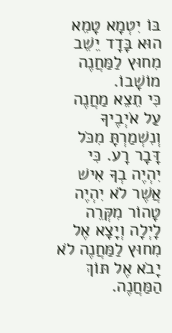בּוֹ יִטְמָא טָמֵא הוּא בָּדָד יֵשֵׁב מִחוּץ לַמַּחֲנֶה מוֹשָׁבוֹ.
כִּי תֵצֵא מַחֲנֶה עַל אֹיְבֶיךָ וְנִשְׁמַרְתָּ מִכֹּל דָּבָר רָע. כִּי יִהְיֶה בְךָ אִישׁ אֲשֶׁר לֹא יִהְיֶה טָהוֹר מִקְּרֵה לָיְלָה וְיָצָא אֶל מִחוּץ לַמַּחֲנֶה לֹא יָבֹא אֶל תּוֹךְ הַמַּחֲנֶה.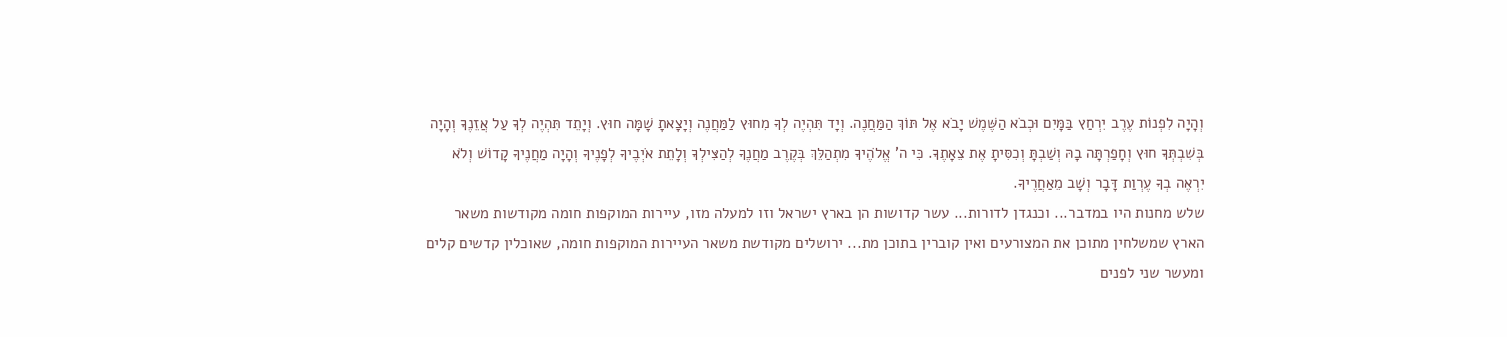וְהָיָה לִפְנוֹת עֶרֶב יִרְחַץ בַּמָּיִם וּכְבֹא הַשֶּׁמֶשׁ יָבֹא אֶל תּוֹךְ הַמַּחֲנֶה. וְיָד תִּהְיֶה לְךָ מִחוּץ לַמַּחֲנֶה וְיָצָאתָ שָׁמָּה חוּץ. וְיָתֵד תִּהְיֶה לְךָ עַל אֲזֵנֶךָ וְהָיָה בְּשִׁבְתְּךָ חוּץ וְחָפַרְתָּה בָהּ וְשַׁבְתָּ וְכִסִּיתָ אֶת צֵאָתֶךָ. כִּי ה' אֱלֹהֶיךָ מִתְהַלֵּךְ בְּקֶרֶב מַחֲנֶךָ לְהַצִּילְךָ וְלָתֵת אֹיְבֶיךָ לְפָנֶיךָ וְהָיָה מַחֲנֶיךָ קָדוֹשׁ וְלֹא יִרְאֶה בְךָ עֶרְוַת דָּבָר וְשָׁב מֵאַחֲרֶיךָ.
שלש מחנות היו במדבר... וכנגדן לדורות... עשר קדושות הן בארץ ישראל וזו למעלה מזו, עיירות המוקפות חומה מקודשות משאר הארץ שמשלחין מתוכן את המצורעים ואין קוברין בתוכן מת... ירושלים מקודשת משאר העיירות המוקפות חומה, שאוכלין קדשים קלים ומעשר שני לפנים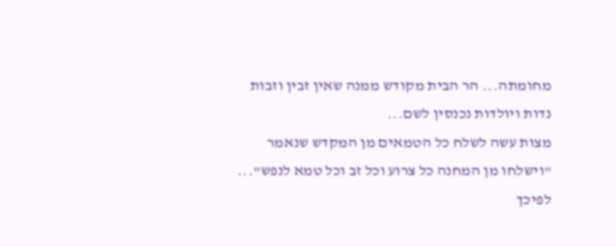מחומתה... הר הבית מקודש ממנה שאין זבין וזבות נדות ויולדות נכנסין לשם...
מצות עשה לשלח כל הטמאים מן המקדש שנאמר "וישלחו מן המחנה כל צרוע וכל זב וכל טמא לנפש"... לפיכך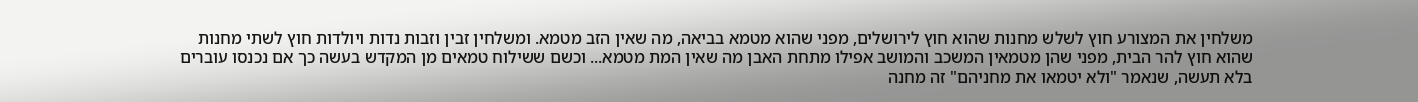משלחין את המצורע חוץ לשלש מחנות שהוא חוץ לירושלים, מפני שהוא מטמא בביאה, מה שאין הזב מטמא. ומשלחין זבין וזבות נדות ויולדות חוץ לשתי מחנות שהוא חוץ להר הבית, מפני שהן מטמאין המשכב והמושב אפילו מתחת האבן מה שאין המת מטמא... וכשם ששילוח טמאים מן המקדש בעשה כך אם נכנסו עוברים בלא תעשה, שנאמר "ולא יטמאו את מחניהם" זה מחנה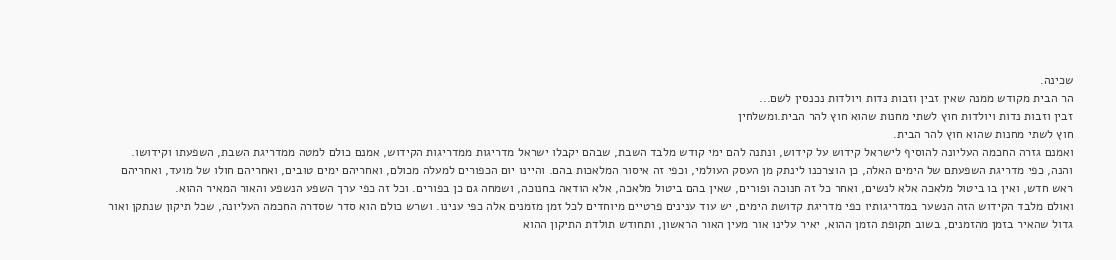שכינה.
הר הבית מקודש ממנה שאין זבין וזבות נדות ויולדות נכנסין לשם...
זבין וזבות נדות ויולדות חוץ לשתי מחנות שהוא חוץ להר הבית.ומשלחין
חוץ לשתי מחנות שהוא חוץ להר הבית.
ואמנם גזרה החכמה העליונה להוסיף לישראל קידוש על קידוש, ונתנה להם ימי קודש מלבד השבת, שבהם יקבלו ישראל מדריגות ממדריגות הקידוש, אמנם כולם למטה ממדריגת השבת, השפעתו וקידושו.
והנה, כפי מדריגת השפעתם של הימים האלה, כן הוצרכנו לינתק מן העסק העולמי, וכפי זה איסור המלאכות בהם. והיינו יום הכפורים למעלה מכולם, ואחריהם ימים טובים, ואחריהם חולו של מועד, ואחריהם ראש חדש, ואין בו ביטול מלאכה אלא לנשים, ואחר כל זה חנוכה ופורים, שאין בהם ביטול מלאכה, אלא הודאה בחנוכה, ושמחה גם כן בפורים. וכל זה כפי ערך השפע הנשפע והאור המאיר ההוא.
ואולם מלבד הקידוש הזה הנשער במדריגותיו כפי מדריגת קדושת הימים, יש עוד ענינים פרטיים מיוחדים לכל זמן מזמנים אלה כפי ענינו. ושרש כולם הוא סדר שסדרה החכמה העליונה, שכל תיקון שנתקן ואור גדול שהאיר בזמן מהזמנים, בשוב תקופת הזמן ההוא, יאיר עלינו אור מעין האור הראשון, ותחודש תולדת התיקון ההוא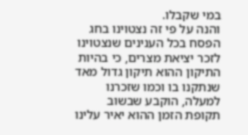במי שקבלו.
והנה על פי זה נצטוינו בחג הפסח בכל הענינים שנצטוינו לזכר יציאת מצרים, כי בהיות התיקון ההוא תיקון גדול מאד שנתקנו בו וכמו שזכרנו למעלה, הוקבע שבשוב תקופת הזמן ההוא יאיר עלינו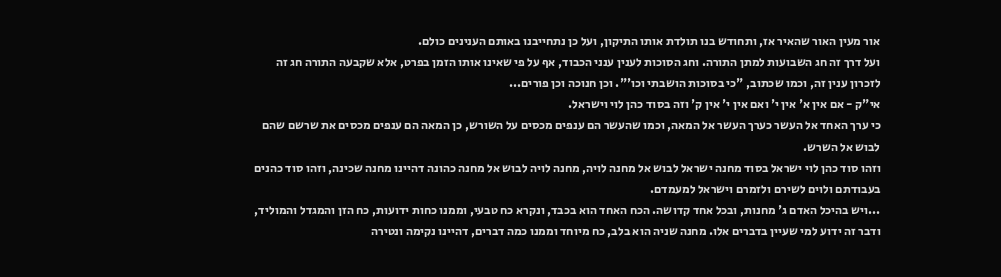אור מעין האור שהאיר אז, ותחודש בנו תולדת אותו התיקון, ועל כן נתחייבנו באותם הענינים כולם.
ועל דרך זה חג השבועות למתן התורה. וחג הסוכות לענין ענני הכבוד, אף על פי שאינו אותו הזמן בפרט, אלא שקבעה התורה חג זה לזכרון ענין זה, וכמו שכתוב, "כי בסוכות הושבתי וכו'". וכן חנוכה וכן פורים...
אי"ק - אם אין א' אין י' ואם אין י' אין ק' וזה בסוד כהן לוי וישראל.
כי ערך האחד אל העשר כערך העשר אל המאה, וכמו שהעשר הם ענפים מכסים על השורש, כן המאה הם ענפים מכסים את שרשם שהם לבוש אל השרש.
וזהו סוד כהן לוי ישראל בסוד מחנה ישראל לבוש אל מחנה לויה, מחנה לויה לבוש אל מחנה כהונה דהיינו מחנה שכינה, וזהו סוד כהנים בעבודתם ולוים לשירם ולזמרם וישראל למעמדם.
...ויש בהיכל האדם ג' מחנות, ובכל אחד קדושה. הכח האחד הוא בכבד, ונקרא כח טבעי, וממנו כחות ידועות, כח הזן והמגדל והמוליד, ודבר זה ידוע למי שעיין בדברים אלו. מחנה שניה הוא בלב, כח מיוחד וממנו כמה דברים, דהיינו נקימה ונטירה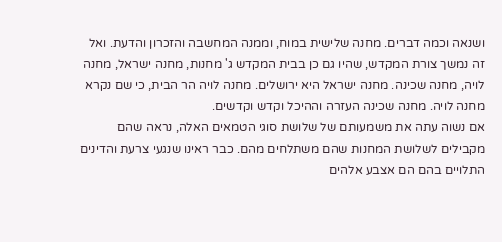ושנאה וכמה דברים. מחנה שלישית במוח, וממנה המחשבה והזכרון והדעת. ואל זה נמשך צורת המקדש, שהיו גם כן בבית המקדש ג' מחנות, מחנה ישראל, מחנה לויה, מחנה שכינה. מחנה ישראל היא ירושלים. מחנה לויה הר הבית, כי שם נקרא מחנה לויה. מחנה שכינה העזרה וההיכל וקדש וקדשים.
אם נשוה עתה את משמעותם של שלושת סוגי הטמאים האלה, נראה שהם מקבילים לשלושת המחנות שהם משתלחים מהם. כבר ראינו שנגעי צרעת והדינים התלויים בהם הם אצבע אלהים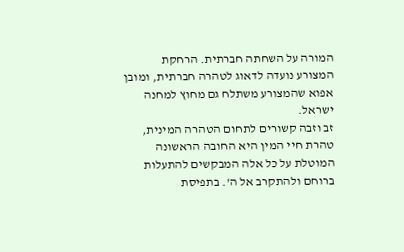המורה על השחתה חברתית. הרחקת המצורע נועדה לדאוג לטהרה חברתית, ומובן אפוא שהמצורע משתלח גם מחוץ למחנה ישראל.
זב וזבה קשורים לתחום הטהרה המינית, טהרת חיי המין היא החובה הראשונה המוטלת על כל אלה המבקשים להתעלות ברוחם ולהתקרב אל ה'. בתפיסת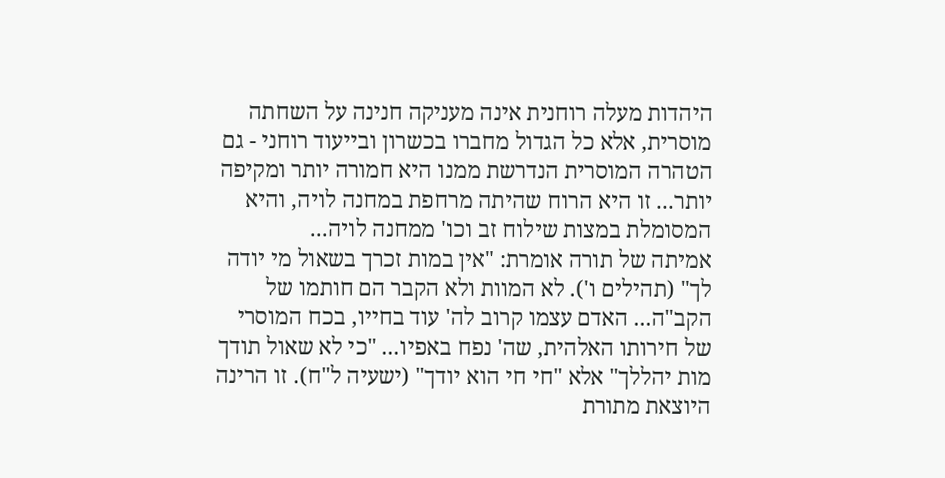היהדות מעלה רוחנית אינה מעניקה חנינה על השחתה מוסרית, אלא כל הגדול מחברו בכשרון ובייעוד רוחני - גם הטהרה המוסרית הנדרשת ממנו היא חמורה יותר ומקיפה יותר... זו היא הרוח שהיתה מרחפת במחנה לויה, והיא המסומלת במצות שילוח זב וכו' ממחנה לויה...
אמיתה של תורה אומרת: "אין במות זכרך בשאול מי יודה לך" (תהילים ו'). לא המוות ולא הקבר הם חותמו של הקב"ה... האדם עצמו קרוב לה' עוד בחייו, בכח המוסרי של חירותו האלהית, שה' נפח באפיו... "כי לא שאול תודך מות יהללך" אלא "חי חי הוא יודך" (ישעיה ל"ח). זו הרינה היוצאת מתורת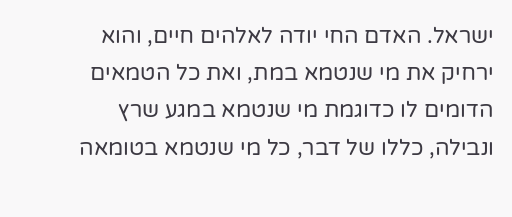ישראל. האדם החי יודה לאלהים חיים, והוא ירחיק את מי שנטמא במת, ואת כל הטמאים הדומים לו כדוגמת מי שנטמא במגע שרץ ונבילה, כללו של דבר, כל מי שנטמא בטומאה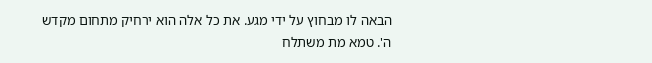הבאה לו מבחוץ על ידי מגע. את כל אלה הוא ירחיק מתחום מקדש ה'. טמא מת משתלח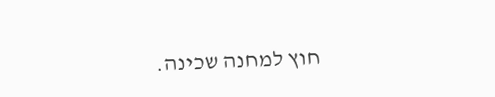חוץ למחנה שכינה.